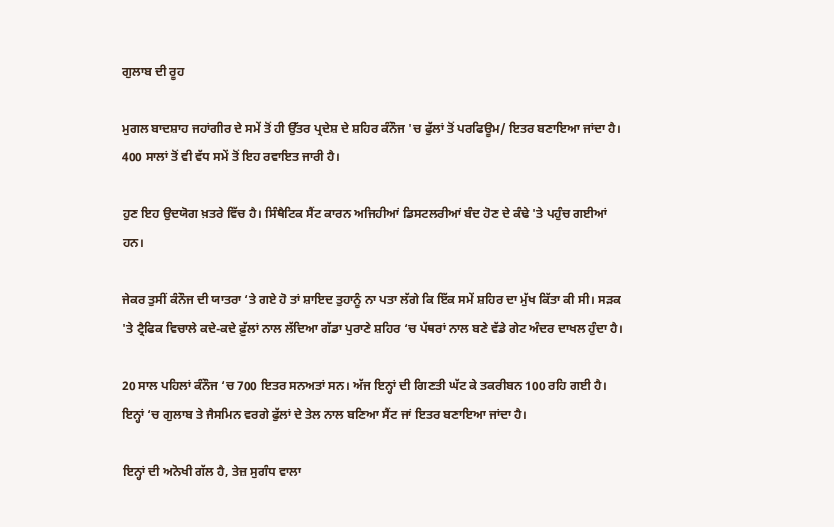ਗੁਲਾਬ ਦੀ ਰੂਹ

ਮੁਗਲ ਬਾਦਸ਼ਾਹ ਜਹਾਂਗੀਰ ਦੇ ਸਮੇਂ ਤੋਂ ਹੀ ਉੱਤਰ ਪ੍ਰਦੇਸ਼ ਦੇ ਸ਼ਹਿਰ ਕੰਨੌਜ 'ਚ ਫੁੱਲਾਂ ਤੋਂ ਪਰਫਿਊਮ/ ਇਤਰ ਬਣਾਇਆ ਜਾਂਦਾ ਹੈ। 400 ਸਾਲਾਂ ਤੋਂ ਵੀ ਵੱਧ ਸਮੇਂ ਤੋਂ ਇਹ ਰਵਾਇਤ ਜਾਰੀ ਹੈ।

ਹੁਣ ਇਹ ਉਦਯੋਗ ਖ਼ਤਰੇ ਵਿੱਚ ਹੈ। ਸਿੰਥੈਟਿਕ ਸੈਂਟ ਕਾਰਨ ਅਜਿਹੀਆਂ ਡਿਸਟਲਰੀਆਂ ਬੰਦ ਹੋਣ ਦੇ ਕੰਢੇ 'ਤੇ ਪਹੁੰਚ ਗਈਆਂ ਹਨ।

ਜੇਕਰ ਤੁਸੀਂ ਕੰਨੌਜ ਦੀ ਯਾਤਰਾ ‘ਤੇ ਗਏ ਹੋ ਤਾਂ ਸ਼ਾਇਦ ਤੁਹਾਨੂੰ ਨਾ ਪਤਾ ਲੱਗੇ ਕਿ ਇੱਕ ਸਮੇਂ ਸ਼ਹਿਰ ਦਾ ਮੁੱਖ ਕਿੱਤਾ ਕੀ ਸੀ। ਸੜਕ 'ਤੇ ਟ੍ਰੈਫਿਕ ਵਿਚਾਲੇ ਕਦੇ-ਕਦੇ ਫ਼ੁੱਲਾਂ ਨਾਲ ਲੱਦਿਆ ਗੱਡਾ ਪੁਰਾਣੇ ਸ਼ਹਿਰ ‘ਚ ਪੱਥਰਾਂ ਨਾਲ ਬਣੇ ਵੱਡੇ ਗੇਟ ਅੰਦਰ ਦਾਖਲ ਹੁੰਦਾ ਹੈ।

20 ਸਾਲ ਪਹਿਲਾਂ ਕੰਨੌਜ ‘ਚ 700 ਇਤਰ ਸਨਅਤਾਂ ਸਨ। ਅੱਜ ਇਨ੍ਹਾਂ ਦੀ ਗਿਣਤੀ ਘੱਟ ਕੇ ਤਕਰੀਬਨ 100 ਰਹਿ ਗਈ ਹੈ। ਇਨ੍ਹਾਂ ‘ਚ ਗੁਲਾਬ ਤੇ ਜੈਸਮਿਨ ਵਰਗੇ ਫੁੱਲਾਂ ਦੇ ਤੇਲ ਨਾਲ ਬਣਿਆ ਸੈਂਟ ਜਾਂ ਇਤਰ ਬਣਾਇਆ ਜਾਂਦਾ ਹੈ।

ਇਨ੍ਹਾਂ ਦੀ ਅਨੋਖੀ ਗੱਲ ਹੈ, ਤੇਜ਼ ਸੁਗੰਧ ਵਾਲਾ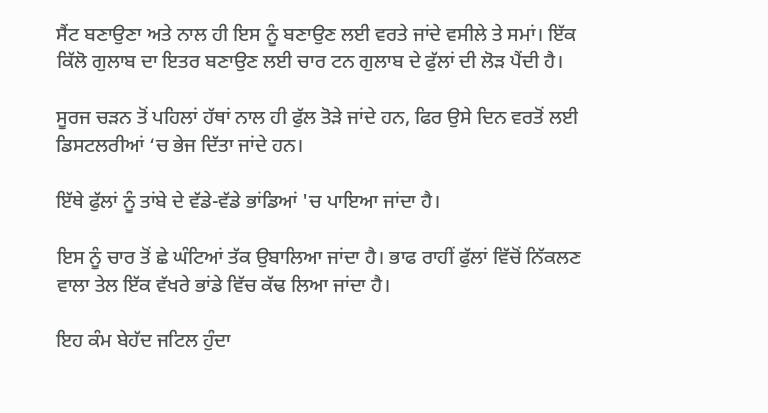ਸੈਂਟ ਬਣਾਉਣਾ ਅਤੇ ਨਾਲ ਹੀ ਇਸ ਨੂੰ ਬਣਾਉਣ ਲਈ ਵਰਤੇ ਜਾਂਦੇ ਵਸੀਲੇ ਤੇ ਸਮਾਂ। ਇੱਕ ਕਿੱਲੋ ਗੁਲਾਬ ਦਾ ਇਤਰ ਬਣਾਉਣ ਲਈ ਚਾਰ ਟਨ ਗੁਲਾਬ ਦੇ ਫੁੱਲਾਂ ਦੀ ਲੋੜ ਪੈਂਦੀ ਹੈ।

ਸੂਰਜ ਚੜਨ ਤੋਂ ਪਹਿਲਾਂ ਹੱਥਾਂ ਨਾਲ ਹੀ ਫੁੱਲ ਤੋੜੇ ਜਾਂਦੇ ਹਨ, ਫਿਰ ਉਸੇ ਦਿਨ ਵਰਤੋਂ ਲਈ ਡਿਸਟਲਰੀਆਂ ‘ਚ ਭੇਜ ਦਿੱਤਾ ਜਾਂਦੇ ਹਨ।

ਇੱਥੇ ਫੁੱਲਾਂ ਨੂੰ ਤਾਂਬੇ ਦੇ ਵੱਡੇ-ਵੱਡੇ ਭਾਂਡਿਆਂ 'ਚ ਪਾਇਆ ਜਾਂਦਾ ਹੈ।

ਇਸ ਨੂੰ ਚਾਰ ਤੋਂ ਛੇ ਘੰਟਿਆਂ ਤੱਕ ਉਬਾਲਿਆ ਜਾਂਦਾ ਹੈ। ਭਾਫ ਰਾਹੀਂ ਫੁੱਲਾਂ ਵਿੱਚੋਂ ਨਿੱਕਲਣ ਵਾਲਾ ਤੇਲ ਇੱਕ ਵੱਖਰੇ ਭਾਂਡੇ ਵਿੱਚ ਕੱਢ ਲਿਆ ਜਾਂਦਾ ਹੈ।

ਇਹ ਕੰਮ ਬੇਹੱਦ ਜਟਿਲ ਹੁੰਦਾ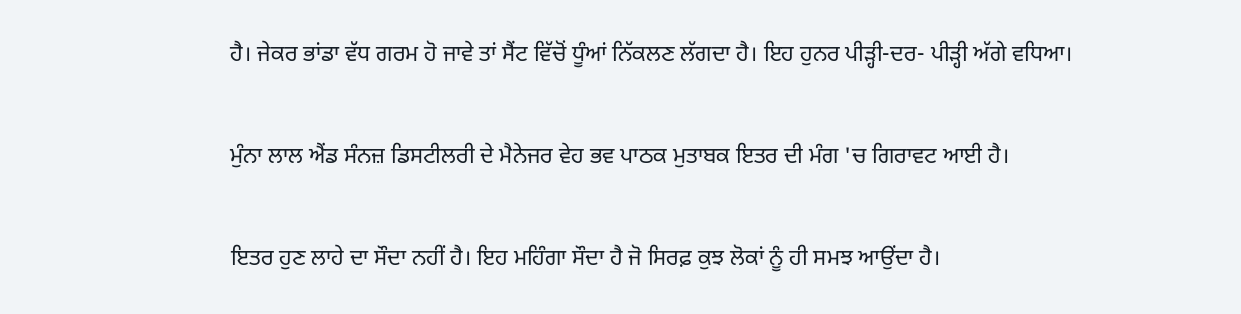ਹੈ। ਜੇਕਰ ਭਾਂਡਾ ਵੱਧ ਗਰਮ ਹੋ ਜਾਵੇ ਤਾਂ ਸੈਂਟ ਵਿੱਚੋਂ ਧੂੰਆਂ ਨਿੱਕਲਣ ਲੱਗਦਾ ਹੈ। ਇਹ ਹੁਨਰ ਪੀੜ੍ਹੀ-ਦਰ- ਪੀੜ੍ਹੀ ਅੱਗੇ ਵਧਿਆ।

ਮੁੰਨਾ ਲਾਲ ਐਂਡ ਸੰਨਜ਼ ਡਿਸਟੀਲਰੀ ਦੇ ਮੈਨੇਜਰ ਵੇਹ ਭਵ ਪਾਠਕ ਮੁਤਾਬਕ ਇਤਰ ਦੀ ਮੰਗ 'ਚ ਗਿਰਾਵਟ ਆਈ ਹੈ।

ਇਤਰ ਹੁਣ ਲਾਹੇ ਦਾ ਸੌਦਾ ਨਹੀਂ ਹੈ। ਇਹ ਮਹਿੰਗਾ ਸੌਦਾ ਹੈ ਜੋ ਸਿਰਫ਼ ਕੁਝ ਲੋਕਾਂ ਨੂੰ ਹੀ ਸਮਝ ਆਉਂਦਾ ਹੈ।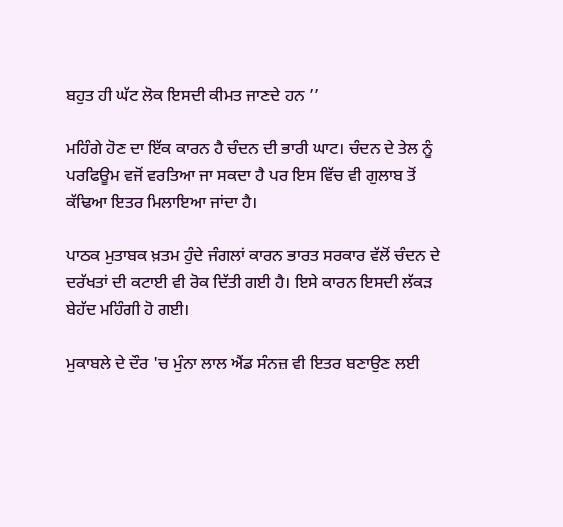ਬਹੁਤ ਹੀ ਘੱਟ ਲੋਕ ਇਸਦੀ ਕੀਮਤ ਜਾਣਦੇ ਹਨ ’’

ਮਹਿੰਗੇ ਹੋਣ ਦਾ ਇੱਕ ਕਾਰਨ ਹੈ ਚੰਦਨ ਦੀ ਭਾਰੀ ਘਾਟ। ਚੰਦਨ ਦੇ ਤੇਲ ਨੂੰ ਪਰਫਿਊਮ ਵਜੋਂ ਵਰਤਿਆ ਜਾ ਸਕਦਾ ਹੈ ਪਰ ਇਸ ਵਿੱਚ ਵੀ ਗੁਲਾਬ ਤੋਂ ਕੱਢਿਆ ਇਤਰ ਮਿਲਾਇਆ ਜਾਂਦਾ ਹੈ।

ਪਾਠਕ ਮੁਤਾਬਕ ਖ਼ਤਮ ਹੁੰਦੇ ਜੰਗਲਾਂ ਕਾਰਨ ਭਾਰਤ ਸਰਕਾਰ ਵੱਲੋਂ ਚੰਦਨ ਦੇ ਦਰੱਖਤਾਂ ਦੀ ਕਟਾਈ ਵੀ ਰੋਕ ਦਿੱਤੀ ਗਈ ਹੈ। ਇਸੇ ਕਾਰਨ ਇਸਦੀ ਲੱਕੜ ਬੇਹੱਦ ਮਹਿੰਗੀ ਹੋ ਗਈ।

ਮੁਕਾਬਲੇ ਦੇ ਦੌਰ 'ਚ ਮੁੰਨਾ ਲਾਲ ਐਂਡ ਸੰਨਜ਼ ਵੀ ਇਤਰ ਬਣਾਉਣ ਲਈ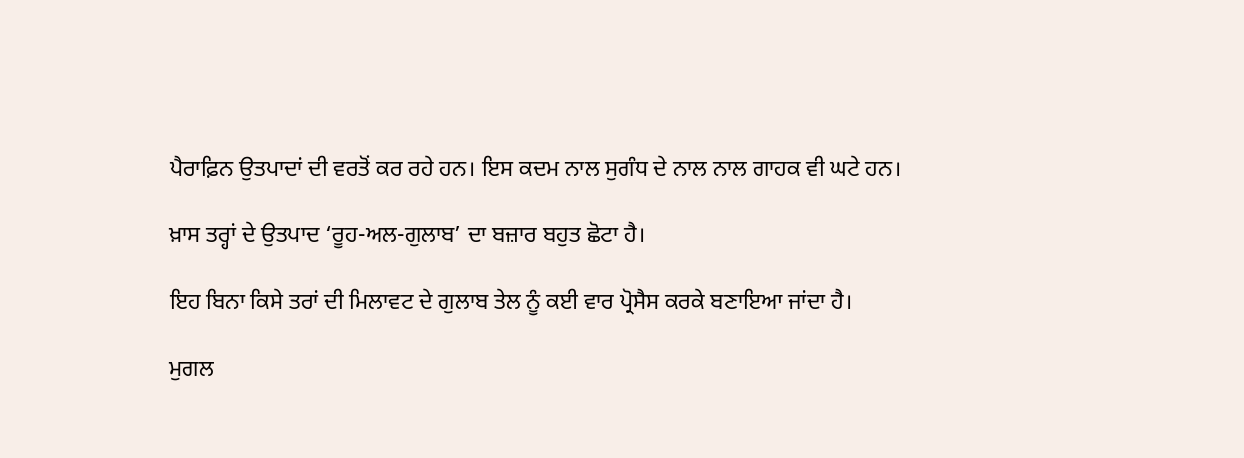ਪੈਰਾਫ਼ਿਨ ਉਤਪਾਦਾਂ ਦੀ ਵਰਤੋਂ ਕਰ ਰਹੇ ਹਨ। ਇਸ ਕਦਮ ਨਾਲ ਸੁਗੰਧ ਦੇ ਨਾਲ ਨਾਲ ਗਾਹਕ ਵੀ ਘਟੇ ਹਨ।

ਖ਼ਾਸ ਤਰ੍ਹਾਂ ਦੇ ਉਤਪਾਦ ‘ਰੂਹ-ਅਲ-ਗੁਲਾਬ’ ਦਾ ਬਜ਼ਾਰ ਬਹੁਤ ਛੋਟਾ ਹੈ।

ਇਹ ਬਿਨਾ ਕਿਸੇ ਤਰਾਂ ਦੀ ਮਿਲਾਵਟ ਦੇ ਗੁਲਾਬ ਤੇਲ ਨੂੰ ਕਈ ਵਾਰ ਪ੍ਰੋਸੈਸ ਕਰਕੇ ਬਣਾਇਆ ਜਾਂਦਾ ਹੈ।

ਮੁਗਲ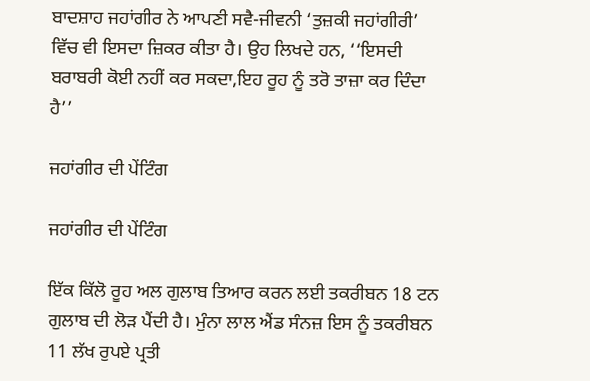ਬਾਦਸ਼ਾਹ ਜਹਾਂਗੀਰ ਨੇ ਆਪਣੀ ਸਵੈ-ਜੀਵਨੀ ‘ਤੁਜ਼ਕੀ ਜਹਾਂਗੀਰੀ’ ਵਿੱਚ ਵੀ ਇਸਦਾ ਜ਼ਿਕਰ ਕੀਤਾ ਹੈ। ਉਹ ਲਿਖਦੇ ਹਨ, ‘‘ਇਸਦੀ ਬਰਾਬਰੀ ਕੋਈ ਨਹੀਂ ਕਰ ਸਕਦਾ,ਇਹ ਰੂਹ ਨੂੰ ਤਰੋ ਤਾਜ਼ਾ ਕਰ ਦਿੰਦਾ ਹੈ’’

ਜਹਾਂਗੀਰ ਦੀ ਪੇਂਟਿੰਗ

ਜਹਾਂਗੀਰ ਦੀ ਪੇਂਟਿੰਗ

ਇੱਕ ਕਿੱਲੋ ਰੂਹ ਅਲ ਗੁਲਾਬ ਤਿਆਰ ਕਰਨ ਲਈ ਤਕਰੀਬਨ 18 ਟਨ ਗੁਲਾਬ ਦੀ ਲੋੜ ਪੈਂਦੀ ਹੈ। ਮੁੰਨਾ ਲਾਲ ਐਂਡ ਸੰਨਜ਼ ਇਸ ਨੂੰ ਤਕਰੀਬਨ 11 ਲੱਖ ਰੁਪਏ ਪ੍ਰਤੀ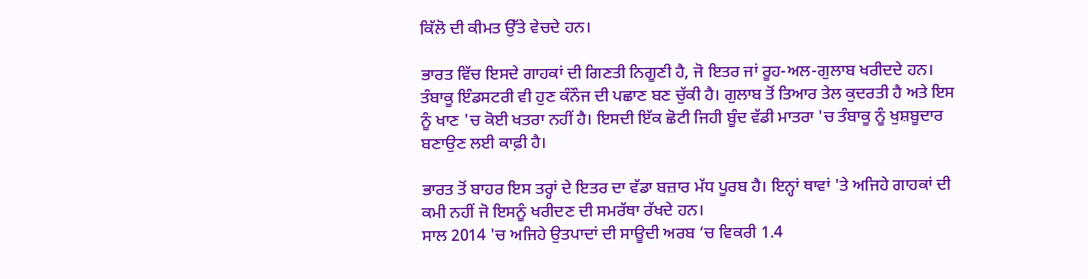ਕਿੱਲੋ ਦੀ ਕੀਮਤ ਉੱਤੇ ਵੇਚਦੇ ਹਨ।

ਭਾਰਤ ਵਿੱਚ ਇਸਦੇ ਗਾਹਕਾਂ ਦੀ ਗਿਣਤੀ ਨਿਗੂਣੀ ਹੈ, ਜੋ ਇਤਰ ਜਾਂ ਰੂਹ-ਅਲ-ਗੁਲਾਬ ਖਰੀਦਦੇ ਹਨ। ਤੰਬਾਕੂ ਇੰਡਸਟਰੀ ਵੀ ਹੁਣ ਕੰਨੌਜ ਦੀ ਪਛਾਣ ਬਣ ਚੁੱਕੀ ਹੈ। ਗੁਲਾਬ ਤੋਂ ਤਿਆਰ ਤੇਲ ਕੁਦਰਤੀ ਹੈ ਅਤੇ ਇਸ ਨੂੰ ਖਾਣ 'ਚ ਕੋਈ ਖਤਰਾ ਨਹੀਂ ਹੈ। ਇਸਦੀ ਇੱਕ ਛੋਟੀ ਜਿਹੀ ਬੂੰਦ ਵੱਡੀ ਮਾਤਰਾ 'ਚ ਤੰਬਾਕੂ ਨੂੰ ਖੁਸ਼ਬੂਦਾਰ ਬਣਾਉਣ ਲਈ ਕਾਫ਼ੀ ਹੈ।

ਭਾਰਤ ਤੋਂ ਬਾਹਰ ਇਸ ਤਰ੍ਹਾਂ ਦੇ ਇਤਰ ਦਾ ਵੱਡਾ ਬਜ਼ਾਰ ਮੱਧ ਪੂਰਬ ਹੈ। ਇਨ੍ਹਾਂ ਥਾਵਾਂ 'ਤੇ ਅਜਿਹੇ ਗਾਹਕਾਂ ਦੀ ਕਮੀ ਨਹੀਂ ਜੋ ਇਸਨੂੰ ਖਰੀਦਣ ਦੀ ਸਮਰੱਥਾ ਰੱਖਦੇ ਹਨ।
ਸਾਲ 2014 'ਚ ਅਜਿਹੇ ਉਤਪਾਦਾਂ ਦੀ ਸਾਊਦੀ ਅਰਬ ‘ਚ ਵਿਕਰੀ 1.4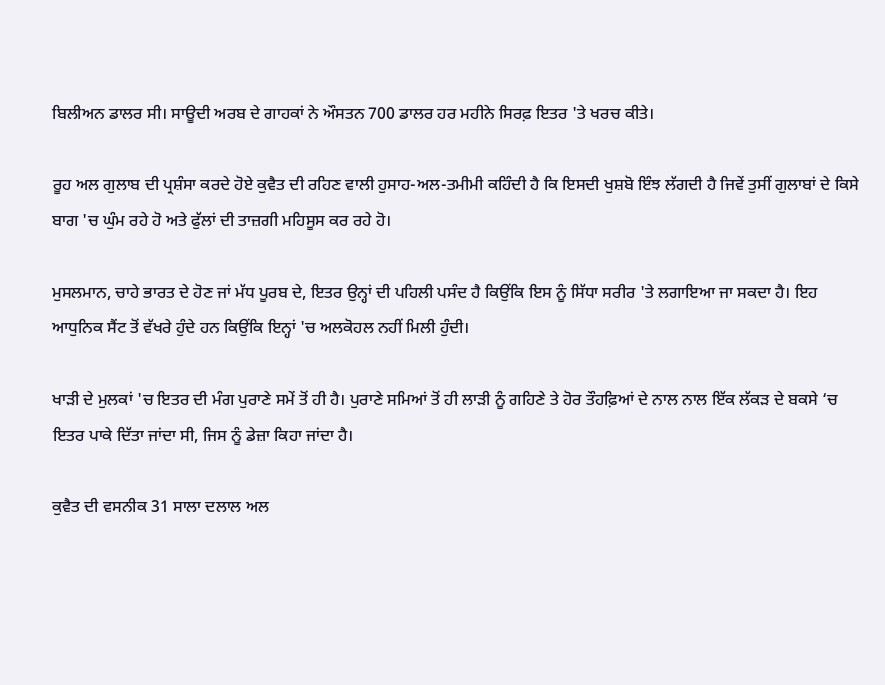ਬਿਲੀਅਨ ਡਾਲਰ ਸੀ। ਸਾਊਦੀ ਅਰਬ ਦੇ ਗਾਹਕਾਂ ਨੇ ਔਸਤਨ 700 ਡਾਲਰ ਹਰ ਮਹੀਨੇ ਸਿਰਫ਼ ਇਤਰ 'ਤੇ ਖਰਚ ਕੀਤੇ।

ਰੂਹ ਅਲ ਗੁਲਾਬ ਦੀ ਪ੍ਰਸ਼ੰਸਾ ਕਰਦੇ ਹੋਏ ਕੁਵੈਤ ਦੀ ਰਹਿਣ ਵਾਲੀ ਹੁਸਾਹ-ਅਲ-ਤਮੀਮੀ ਕਹਿੰਦੀ ਹੈ ਕਿ ਇਸਦੀ ਖੁਸ਼ਬੋ ਇੰਝ ਲੱਗਦੀ ਹੈ ਜਿਵੇਂ ਤੁਸੀਂ ਗੁਲਾਬਾਂ ਦੇ ਕਿਸੇ ਬਾਗ 'ਚ ਘੁੰਮ ਰਹੇ ਹੋ ਅਤੇ ਫੁੱਲਾਂ ਦੀ ਤਾਜ਼ਗੀ ਮਹਿਸੂਸ ਕਰ ਰਹੇ ਹੋ।

ਮੁਸਲਮਾਨ, ਚਾਹੇ ਭਾਰਤ ਦੇ ਹੋਣ ਜਾਂ ਮੱਧ ਪੂਰਬ ਦੇ, ਇਤਰ ਉਨ੍ਹਾਂ ਦੀ ਪਹਿਲੀ ਪਸੰਦ ਹੈ ਕਿਉਂਕਿ ਇਸ ਨੂੰ ਸਿੱਧਾ ਸਰੀਰ 'ਤੇ ਲਗਾਇਆ ਜਾ ਸਕਦਾ ਹੈ। ਇਹ ਆਧੁਨਿਕ ਸੈਂਟ ਤੋਂ ਵੱਖਰੇ ਹੁੰਦੇ ਹਨ ਕਿਉਂਕਿ ਇਨ੍ਹਾਂ 'ਚ ਅਲਕੋਹਲ ਨਹੀਂ ਮਿਲੀ ਹੁੰਦੀ।

ਖਾੜੀ ਦੇ ਮੁਲਕਾਂ 'ਚ ਇਤਰ ਦੀ ਮੰਗ ਪੁਰਾਣੇ ਸਮੇਂ ਤੋਂ ਹੀ ਹੈ। ਪੁਰਾਣੇ ਸਮਿਆਂ ਤੋਂ ਹੀ ਲਾੜੀ ਨੂੰ ਗਹਿਣੇ ਤੇ ਹੋਰ ਤੌਹਫ਼ਿਆਂ ਦੇ ਨਾਲ ਨਾਲ ਇੱਕ ਲੱਕੜ ਦੇ ਬਕਸੇ ‘ਚ ਇਤਰ ਪਾਕੇ ਦਿੱਤਾ ਜਾਂਦਾ ਸੀ, ਜਿਸ ਨੂੰ ਡੇਜ਼ਾ ਕਿਹਾ ਜਾਂਦਾ ਹੈ।

ਕੁਵੈਤ ਦੀ ਵਸਨੀਕ 31 ਸਾਲਾ ਦਲਾਲ ਅਲ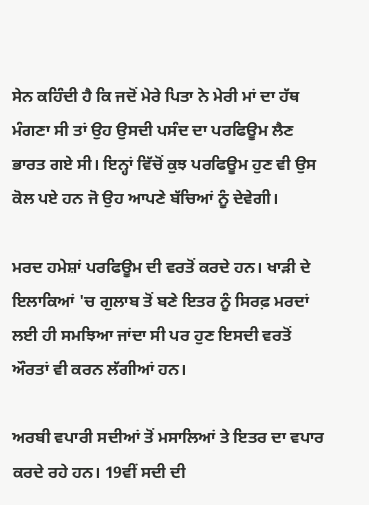ਸੇਨ ਕਹਿੰਦੀ ਹੈ ਕਿ ਜਦੋਂ ਮੇਰੇ ਪਿਤਾ ਨੇ ਮੇਰੀ ਮਾਂ ਦਾ ਹੱਥ ਮੰਗਣਾ ਸੀ ਤਾਂ ਉਹ ਉਸਦੀ ਪਸੰਦ ਦਾ ਪਰਫਿਊਮ ਲੈਣ ਭਾਰਤ ਗਏ ਸੀ। ਇਨ੍ਹਾਂ ਵਿੱਚੋਂ ਕੁਝ ਪਰਫਿਊਮ ਹੁਣ ਵੀ ਉਸ ਕੋਲ ਪਏ ਹਨ ਜੋ ਉਹ ਆਪਣੇ ਬੱਚਿਆਂ ਨੂੰ ਦੇਵੇਗੀ।

ਮਰਦ ਹਮੇਸ਼ਾਂ ਪਰਫਿਊਮ ਦੀ ਵਰਤੋਂ ਕਰਦੇ ਹਨ। ਖਾੜੀ ਦੇ ਇਲਾਕਿਆਂ 'ਚ ਗੁਲਾਬ ਤੋਂ ਬਣੇ ਇਤਰ ਨੂੰ ਸਿਰਫ਼ ਮਰਦਾਂ ਲਈ ਹੀ ਸਮਝਿਆ ਜਾਂਦਾ ਸੀ ਪਰ ਹੁਣ ਇਸਦੀ ਵਰਤੋਂ ਔਰਤਾਂ ਵੀ ਕਰਨ ਲੱਗੀਆਂ ਹਨ।

ਅਰਬੀ ਵਪਾਰੀ ਸਦੀਆਂ ਤੋਂ ਮਸਾਲਿਆਂ ਤੇ ਇਤਰ ਦਾ ਵਪਾਰ ਕਰਦੇ ਰਹੇ ਹਨ। 19ਵੀਂ ਸਦੀ ਦੀ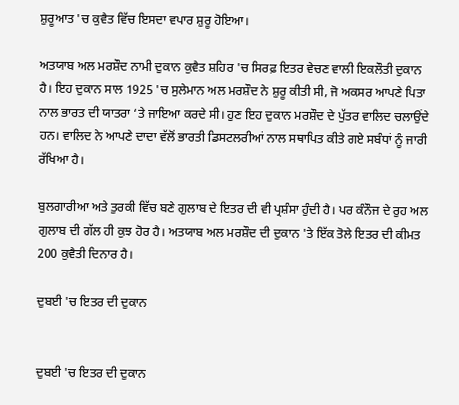ਸ਼ੁਰੂਆਤ 'ਚ ਕੁਵੈਤ ਵਿੱਚ ਇਸਦਾ ਵਪਾਰ ਸ਼ੁਰੂ ਹੋਇਆ।

ਅਤਯਾਬ ਅਲ ਮਰਸ਼ੌਦ ਨਾਮੀ ਦੁਕਾਨ ਕੁਵੈਤ ਸ਼ਹਿਰ 'ਚ ਸਿਰਫ਼ ਇਤਰ ਵੇਚਣ ਵਾਲੀ ਇਕਲੌਤੀ ਦੁਕਾਨ ਹੈ। ਇਹ ਦੁਕਾਨ ਸਾਲ 1925 'ਚ ਸੁਲੇਮਾਨ ਅਲ ਮਰਸ਼ੌਦ ਨੇ ਸ਼ੁਰੂ ਕੀਤੀ ਸੀ, ਜੋ ਅਕਸਰ ਆਪਣੇ ਪਿਤਾ ਨਾਲ ਭਾਰਤ ਦੀ ਯਾਤਰਾ ‘ਤੇ ਜਾਇਆ ਕਰਦੇ ਸੀ। ਹੁਣ ਇਹ ਦੁਕਾਨ ਮਰਸ਼ੌਦ ਦੇ ਪੁੱਤਰ ਵਾਲਿਦ ਚਲਾਉਂਦੇ ਹਨ। ਵਾਲਿਦ ਨੇ ਆਪਣੇ ਦਾਦਾ ਵੱਲੋਂ ਭਾਰਤੀ ਡਿਸਟਲਰੀਆਂ ਨਾਲ ਸਥਾਪਿਤ ਕੀਤੇ ਗਏ ਸਬੰਧਾਂ ਨੂੰ ਜਾਰੀ ਰੱਖਿਆ ਹੈ।

ਬੁਲਗਾਰੀਆ ਅਤੇ ਤੁਰਕੀ ਵਿੱਚ ਬਣੇ ਗੁਲਾਬ ਦੇ ਇਤਰ ਦੀ ਵੀ ਪ੍ਰਸ਼ੰਸਾ ਹੁੰਦੀ ਹੈ। ਪਰ ਕੰਨੌਜ ਦੇ ਰੁਹ ਅਲ ਗੁਲਾਬ ਦੀ ਗੱਲ ਹੀ ਕੁਝ ਹੋਰ ਹੈ। ਅਤਯਾਬ ਅਲ ਮਰਸ਼ੌਦ ਦੀ ਦੁਕਾਨ 'ਤੇ ਇੱਕ ਤੋਲੇ ਇਤਰ ਦੀ ਕੀਮਤ 200 ਕੁਵੈਤੀ ਦਿਨਾਰ ਹੈ।

ਦੁਬਈ 'ਚ ਇਤਰ ਦੀ ਦੁਕਾਨ


ਦੁਬਈ 'ਚ ਇਤਰ ਦੀ ਦੁਕਾਨ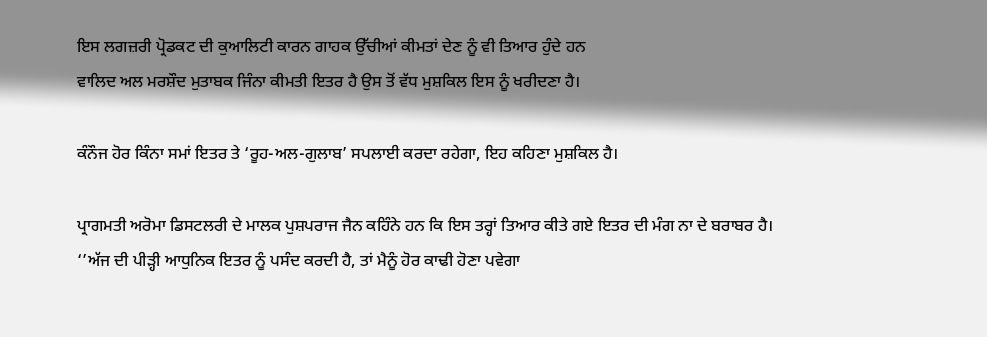ਇਸ ਲਗਜ਼ਰੀ ਪ੍ਰੋਡਕਟ ਦੀ ਕੁਆਲਿਟੀ ਕਾਰਨ ਗਾਹਕ ਉੱਚੀਆਂ ਕੀਮਤਾਂ ਦੇਣ ਨੂੰ ਵੀ ਤਿਆਰ ਹੁੰਦੇ ਹਨ
ਵਾਲਿਦ ਅਲ ਮਰਸ਼ੌਦ ਮੁਤਾਬਕ ਜਿੰਨਾ ਕੀਮਤੀ ਇਤਰ ਹੈ ਉਸ ਤੋਂ ਵੱਧ ਮੁਸ਼ਕਿਲ ਇਸ ਨੂੰ ਖਰੀਦਣਾ ਹੈ।

ਕੰਨੌਜ ਹੋਰ ਕਿੰਨਾ ਸਮਾਂ ਇਤਰ ਤੇ ‘ਰੂਹ-ਅਲ-ਗੁਲਾਬ’ ਸਪਲਾਈ ਕਰਦਾ ਰਹੇਗਾ, ਇਹ ਕਹਿਣਾ ਮੁਸ਼ਕਿਲ ਹੈ।

ਪ੍ਰਾਗਮਤੀ ਅਰੋਮਾ ਡਿਸਟਲਰੀ ਦੇ ਮਾਲਕ ਪੁਸ਼ਪਰਾਜ ਜੈਨ ਕਹਿੰਨੇ ਹਨ ਕਿ ਇਸ ਤਰ੍ਹਾਂ ਤਿਆਰ ਕੀਤੇ ਗਏ ਇਤਰ ਦੀ ਮੰਗ ਨਾ ਦੇ ਬਰਾਬਰ ਹੈ।
‘’ਅੱਜ ਦੀ ਪੀੜ੍ਹੀ ਆਧੁਨਿਕ ਇਤਰ ਨੂੰ ਪਸੰਦ ਕਰਦੀ ਹੈ, ਤਾਂ ਮੈਨੂੰ ਹੋਰ ਕਾਢੀ ਹੋਣਾ ਪਵੇਗਾ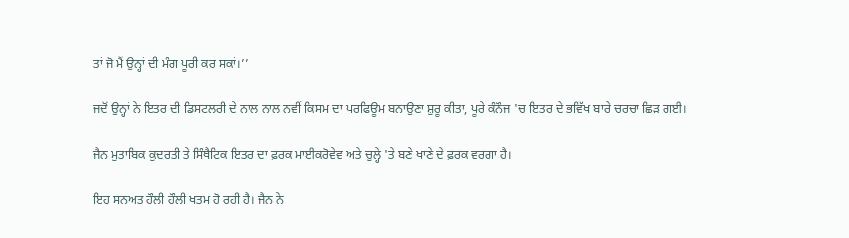ਤਾਂ ਜੋ ਮੈਂ ਉਨ੍ਹਾਂ ਦੀ ਮੰਗ ਪੂਰੀ ਕਰ ਸਕਾਂ।’’

ਜਦੋਂ ਉਨ੍ਹਾਂ ਨੇ ਇਤਰ ਦੀ ਡਿਸਟਲਰੀ ਦੇ ਨਾਲ ਨਾਲ ਨਵੀਂ ਕਿਸਮ ਦਾ ਪਰਫਿਊਮ ਬਨਾਉਣਾ ਸ਼ੁਰੂ ਕੀਤਾ, ਪੂਰੇ ਕੰਨੌਜ 'ਚ ਇਤਰ ਦੇ ਭਵਿੱਖ ਬਾਰੇ ਚਰਚਾ ਛਿੜ ਗਈ।

ਜੈਨ ਮੁਤਾਬਿਕ ਕੁਦਰਤੀ ਤੇ ਸਿੰਥੈਟਿਕ ਇਤਰ ਦਾ ਫ਼ਰਕ ਮਾਈਕਰੋਵੇਵ ਅਤੇ ਚੁਲ੍ਹੇ 'ਤੇ ਬਣੇ ਖਾਣੇ ਦੇ ਫ਼ਰਕ ਵਰਗਾ ਹੈ।

ਇਹ ਸਨਅਤ ਹੌਲੀ ਹੌਲੀ ਖਤਮ ਹੋ ਰਹੀ ਹੈ। ਜੈਨ ਨੇ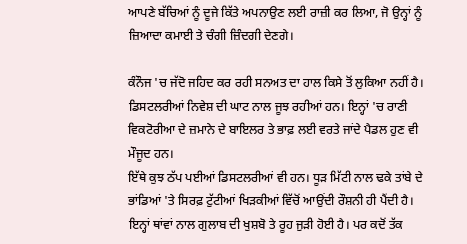ਆਪਣੇ ਬੱਚਿਆਂ ਨੂੰ ਦੂਜੇ ਕਿੱਤੇ ਅਪਨਾਉਣ ਲਈ ਰਾਜ਼ੀ ਕਰ ਲਿਆ, ਜੋ ਉਨ੍ਹਾਂ ਨੂੰ ਜ਼ਿਆਦਾ ਕਮਾਈ ਤੇ ਚੰਗੀ ਜ਼ਿੰਦਗੀ ਦੇਣਗੇ।

ਕੰਨੌਜ 'ਚ ਜੱਦੋ ਜਹਿਦ ਕਰ ਰਹੀ ਸਨਅਤ ਦਾ ਹਾਲ ਕਿਸੇ ਤੋਂ ਲੁਕਿਆ ਨਹੀਂ ਹੈ। ਡਿਸਟਲਰੀਆਂ ਨਿਵੇਸ਼ ਦੀ ਘਾਟ ਨਾਲ ਜੂਝ ਰਹੀਆਂ ਹਨ। ਇਨ੍ਹਾਂ 'ਚ ਰਾਣੀ ਵਿਕਟੋਰੀਆ ਦੇ ਜ਼ਮਾਨੇ ਦੇ ਬਾਇਲਰ ਤੇ ਭਾਫ਼ ਲਈ ਵਰਤੇ ਜਾਂਦੇ ਪੈਡਲ ਹੁਣ ਵੀ ਮੌਜੂਦ ਹਨ।
ਇੱਥੇ ਕੁਝ ਠੱਪ ਪਈਆਂ ਡਿਸਟਲਰੀਆਂ ਵੀ ਹਨ। ਧੂੜ ਮਿੱਟੀ ਨਾਲ ਢਕੇ ਤਾਂਬੇ ਦੇ ਭਾਂਡਿਆਂ 'ਤੇ ਸਿਰਫ਼ ਟੁੱਟੀਆਂ ਖਿੜਕੀਆਂ ਵਿੱਚੋਂ ਆਉਂਦੀ ਰੌਸ਼ਨੀ ਹੀ ਪੈਂਦੀ ਹੈ।
ਇਨ੍ਹਾਂ ਥਾਂਵਾਂ ਨਾਲ ਗੁਲਾਬ ਦੀ ਖੁਸ਼ਬੋ ਤੇ ਰੂਹ ਜੁੜੀ ਹੋਈ ਹੈ। ਪਰ ਕਦੋਂ ਤੱਕ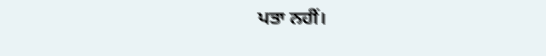ਪਤਾ ਨਹੀਂ।